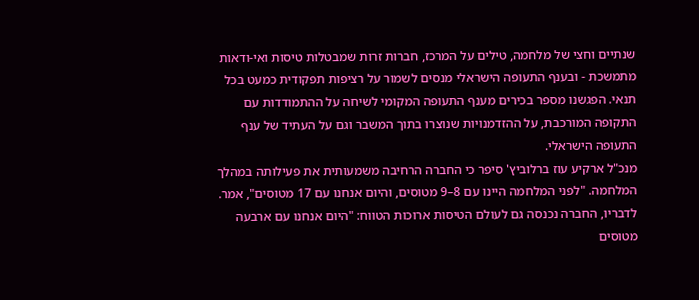שנתיים וחצי של מלחמה, טילים על המרכז, חברות זרות שמבטלות טיסות ואי-ודאות מתמשכת - ובענף התעופה הישראלי מנסים לשמור על רציפות תפקודית כמעט בכל תנאי. הפגשנו מספר בכירים מענף התעופה המקומי לשיחה על ההתמודדות עם התקופה המורכבת, על ההזדמנויות שנוצרו בתוך המשבר וגם על העתיד של ענף התעופה הישראלי.
מנכ"ל ארקיע עוז ברלוביץ' סיפר כי החברה הרחיבה משמעותית את פעילותה במהלך המלחמה. "לפני המלחמה היינו עם 8–9 מטוסים, והיום אנחנו עם 17 מטוסים", אמר. לדבריו, החברה נכנסה גם לעולם הטיסות ארוכות הטווח: "היום אנחנו עם ארבעה מטוסים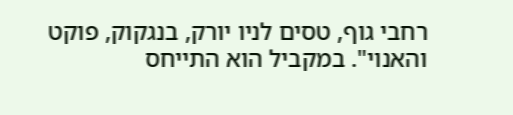רחבי גוף, טסים לניו יורק, בנגקוק, פוקט והאנוי". במקביל הוא התייחס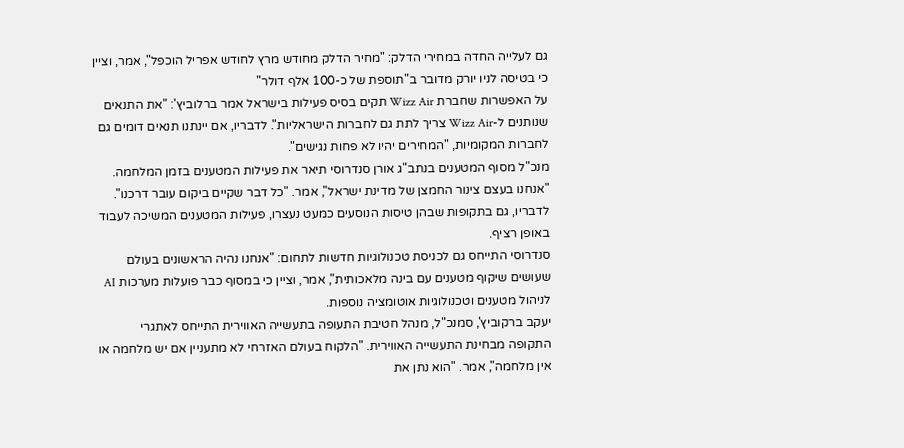גם לעלייה החדה במחירי הדלק: "מחיר הדלק מחודש מרץ לחודש אפריל הוכפל", אמר, וציין כי בטיסה לניו יורק מדובר ב"תוספת של כ-100 אלף דולר"
על האפשרות שחברת Wizz Air תקים בסיס פעילות בישראל אמר ברלוביץ': "את התנאים שנותנים ל-Wizz Air צריך לתת גם לחברות הישראליות". לדבריו, אם יינתנו תנאים דומים גם לחברות המקומיות, "המחירים יהיו לא פחות נגישים".
מנכ"ל מסוף המטענים בנתב"ג אורן סנדרוסי תיאר את פעילות המטענים בזמן המלחמה. "אנחנו בעצם צינור החמצן של מדינת ישראל", אמר. "כל דבר שקיים ביקום עובר דרכנו". לדבריו, גם בתקופות שבהן טיסות הנוסעים כמעט נעצרו, פעילות המטענים המשיכה לעבוד באופן רציף.
סנדרוסי התייחס גם לכניסת טכנולוגיות חדשות לתחום: "אנחנו נהיה הראשונים בעולם שעושים שיקוף מטענים עם בינה מלאכותית", אמר, וציין כי במסוף כבר פועלות מערכות AI לניהול מטענים וטכנולוגיות אוטומציה נוספות.
יעקב ברקוביץ', סמנכ"ל, מנהל חטיבת התעופה בתעשייה האווירית התייחס לאתגרי התקופה מבחינת התעשייה האווירית. "הלקוח בעולם האזרחי לא מתעניין אם יש מלחמה או אין מלחמה", אמר. "הוא נתן את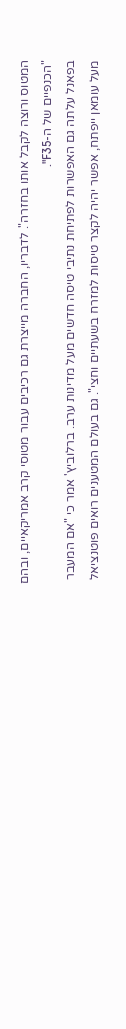המטוס ורוצה לקבל אותו בחזרה". לדבריו, החברה מייצרת גם רכיבים עבור מטוסי קרב אמריקאיים, ובהם "הכנפיים של ה-F35".
בפאנל עלתה גם האפשרות לפתיחת נתיבי טיסה חדשים מעל מדינות ערב. ברלוביץ' אמר כי "אם המעבר מעל עומאן ייפתח, אפשר יהיה לקצר טיסות למזרח בשעתיים וחצי". גם בעולם המטענים רואים פוטנציאל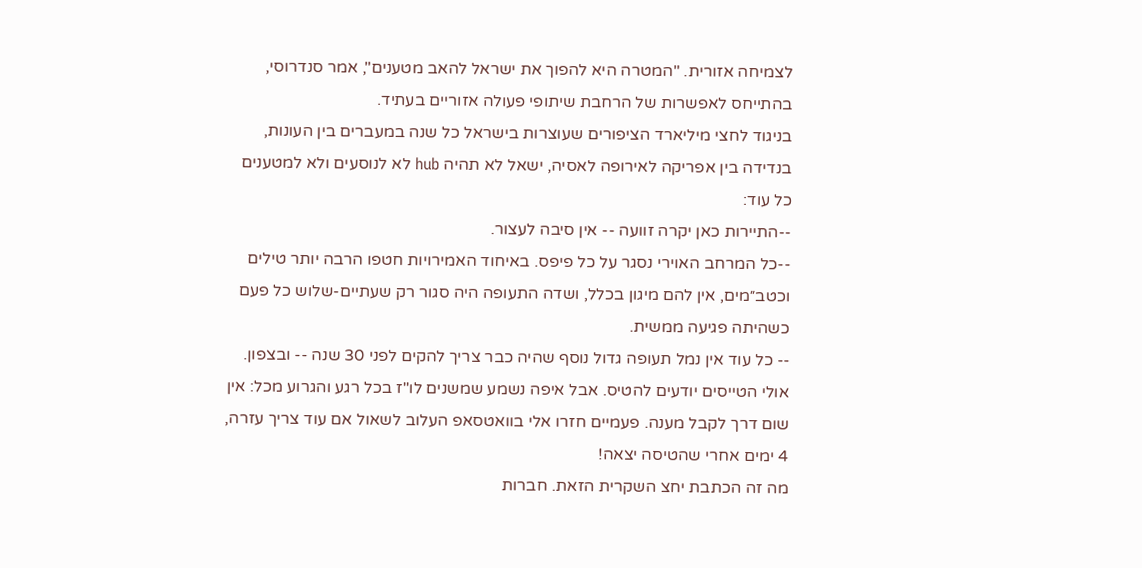לצמיחה אזורית. "המטרה היא להפוך את ישראל להאב מטענים", אמר סנדרוסי, בהתייחס לאפשרות של הרחבת שיתופי פעולה אזוריים בעתיד.
בניגוד לחצי מיליארד הציפורים שעוצרות בישראל כל שנה במעברים בין העונות, בנדידה בין אפריקה לאירופה לאסיה, ישאל לא תהיה hub לא לנוסעים ולא למטענים כל עוד:
--התיירות כאן יקרה זוועה -- אין סיבה לעצור.
--כל המרחב האוירי נסגר על כל פיפס. באיחוד האמירויות חטפו הרבה יותר טילים וכטב״מים, אין להם מיגון בכלל, ושדה התעופה היה סגור רק שעתיים-שלוש כל פעם כשהיתה פגיעה ממשית.
-- כל עוד אין נמל תעופה גדול נוסף שהיה כבר צריך להקים לפני 30 שנה -- ובצפון.
אולי הטייסים יודעים להטיס. אבל איפה נשמע שמשנים לו"ז בכל רגע והגרוע מכל: אין שום דרך לקבל מענה. פעמיים חזרו אלי בוואטסאפ העלוב לשאול אם עוד צריך עזרה, 4 ימים אחרי שהטיסה יצאה!
מה זה הכתבת יחצ השקרית הזאת. חברות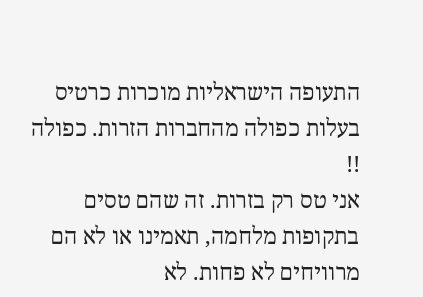התעופה הישראליות מוכרות כרטיס בעלות כפולה מהחברות הזרות. כפולה !!
אני טס רק בזרות. זה שהם טסים בתקופות מלחמה, תאמינו או לא הם מרוויחים לא פחות. לא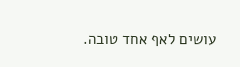עושים לאף אחד טובה.